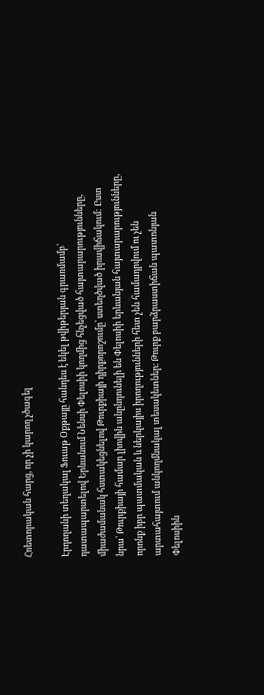Հռետորական հարց, որ չի կարող չծագել

Էրդողանի տեղակալ Ֆուաթ Օքթայը հանդես է եկել թվիթերյան գրառմամբ՝ դատապարտելով Երևանում Նենսի Փելոսիի կողմից հնչեցված հայտարարությունները, միաժամանակ հստակեցնելով Թուրքիայի դիրքորոշումը՝ ստեղծված իրավիճակում: Ըստ նրա՝ Թուրքիայի համար լիովին անընդունելի են Փելոսիի երևանյան հայտարարությունները, որոնք իբր պատմական և ներկայիս իրողությունների հետ չեն համադրվում ու չեն արտահայտում անկողմնակալ տեսակետներ։ Թուրք բարձրաստիճան պատոնյան Փելոսիին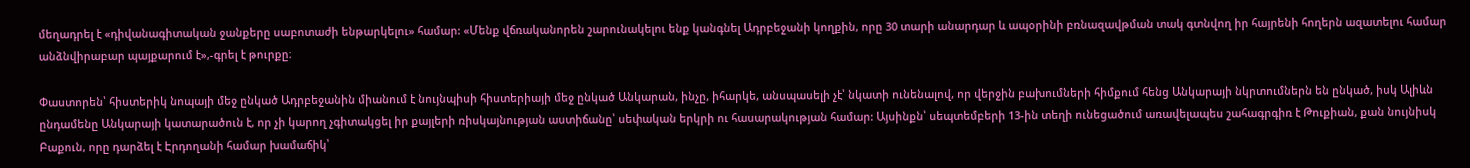մեղադրել է «դիվանագիտական ջանքերը սաբոտաժի ենթարկելու» համար: «Մենք վճռականորեն շարունակելու ենք կանգնել Ադրբեջանի կողքին, որը 30 տարի անարդար և ապօրինի բռնազավթման տակ գտնվող իր հայրենի հողերն ազատելու համար անձնվիրաբար պայքարում է»,-գրել է թուրքը։

Փաստորեն՝ հիստերիկ նոպայի մեջ ընկած Ադրբեջանին միանում է նույնպիսի հիստերիայի մեջ ընկած Անկարան, ինչը, իհարկե, անսպասելի չէ՝ նկատի ունենալով, որ վերջին բախումների հիմքում հենց Անկարայի նկրտումներն են ընկած, իսկ Ալիևն ընդամենը Անկարայի կատարածուն է, որ չի կարող չգիտակցել իր քայլերի ռիսկայնության աստիճանը՝ սեփական երկրի ու հասարակության համար: Այսինքն՝ սեպտեմբերի 13-ին տեղի ունեցածում առավելապես շահագրգիռ է Թուքիան, քան նույնիսկ Բաքուն, որը դարձել է Էրդողանի համար խամաճիկ՝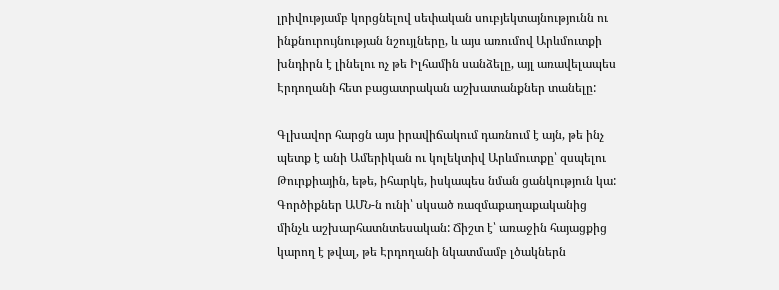լրիվությամբ կորցնելով սեփական սուբյեկտայնությունն ու ինքնուրույնության նշույլները, և այս առումով Արևմուտքի խնդիրն է լինելու ոչ թե Իլհամին սանձելը, այլ առավելապես Էրդողանի հետ բացատրական աշխատանքներ տանելը:

Գլխավոր հարցն այս իրավիճակում դառնում է այն, թե ինչ պետք է անի Ամերիկան ու կոլեկտիվ Արևմուտքը՝ զսպելու Թուրքիային, եթե, իհարկե, իսկապես նման ցանկություն կա: Գործիքներ ԱՄՆ-ն ունի՝ սկսած ռազմաքաղաքականից մինչև աշխարհատնտեսական: Ճիշտ է՝ առաջին հայացքից կարող է թվալ, թե Էրդողանի նկատմամբ լծակներն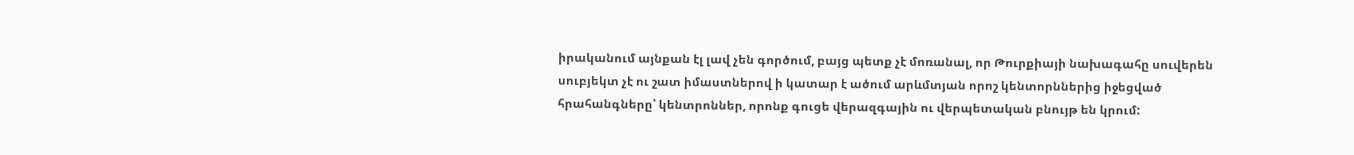իրականում այնքան էլ լավ չեն գործում, բայց պետք չէ մոռանալ, որ Թուրքիայի նախագահը սուվերեն սուբյեկտ չէ ու շատ իմաստներով ի կատար է ածում արևմտյան որոշ կենտորններից իջեցված հրահանգները՝ կենտրոններ, որոնք գուցե վերազգային ու վերպետական բնույթ են կրում: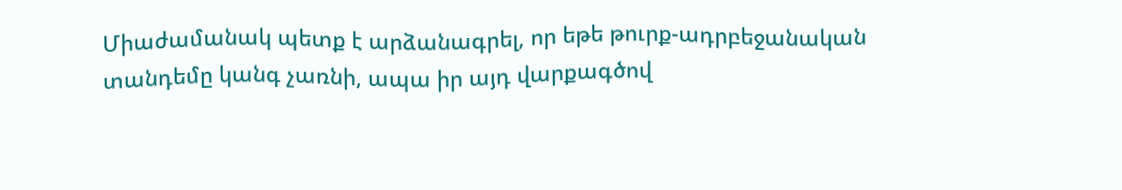Միաժամանակ պետք է արձանագրել, որ եթե թուրք-ադրբեջանական տանդեմը կանգ չառնի, ապա իր այդ վարքագծով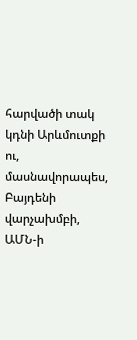հարվածի տակ կդնի Արևմուտքի ու, մասնավորապես, Բայդենի վարչախմբի, ԱՄՆ-ի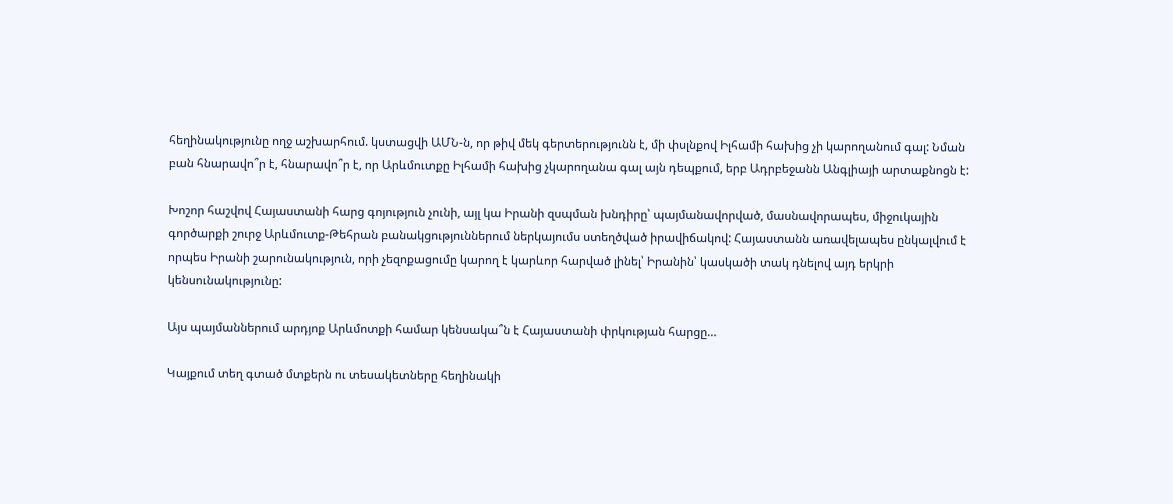հեղինակությունը ողջ աշխարհում. կստացվի ԱՄՆ-ն, որ թիվ մեկ գերտերությունն է, մի փսլնքով Իլհամի հախից չի կարողանում գալ: Նման բան հնարավո՞ր է, հնարավո՞ր է, որ Արևմուտքը Իլհամի հախից չկարողանա գալ այն դեպքում, երբ Ադրբեջանն Անգլիայի արտաքնոցն է:

Խոշոր հաշվով Հայաստանի հարց գոյություն չունի, այլ կա Իրանի զսպման խնդիրը՝ պայմանավորված, մասնավորապես, միջուկային գործարքի շուրջ Արևմուտք-Թեհրան բանակցություններում ներկայումս ստեղծված իրավիճակով: Հայաստանն առավելապես ընկալվում է որպես Իրանի շարունակություն, որի չեզոքացումը կարող է կարևոր հարված լինել՝ Իրանին՝ կասկածի տակ դնելով այդ երկրի կենսունակությունը:

Այս պայմաններում արդյոք Արևմոտքի համար կենսակա՞ն է Հայաստանի փրկության հարցը…

Կայքում տեղ գտած մտքերն ու տեսակետները հեղինակի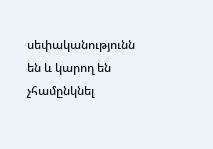սեփականությունն են և կարող են չհամընկնել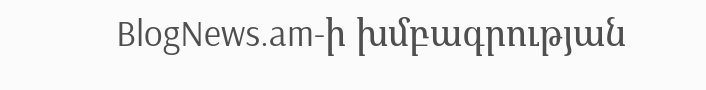BlogNews.am-ի խմբագրության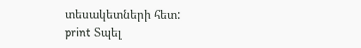տեսակետների հետ:
print Տպել